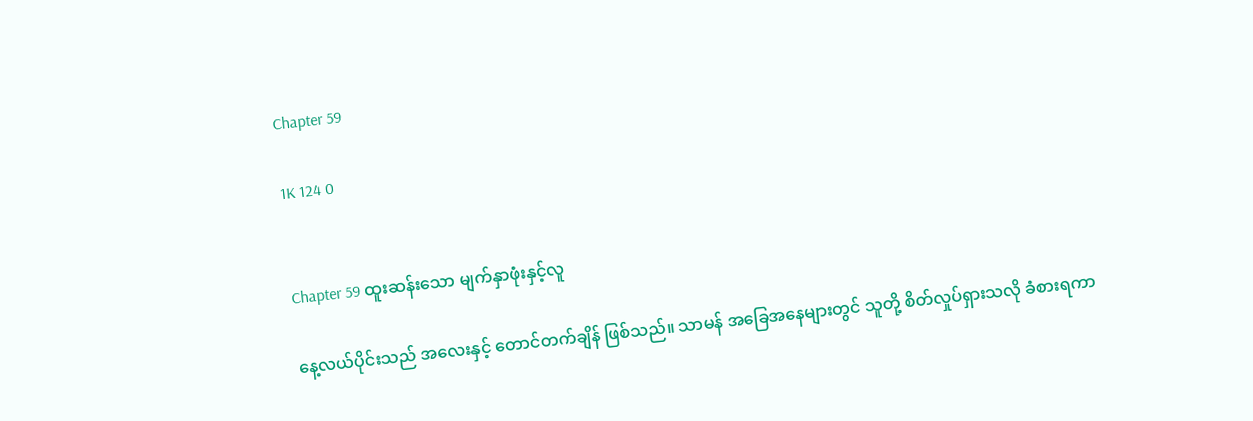Chapter 59

1K 124 0


Chapter 59 ထူးဆန်းသော မျက်နှာဖုံးနှင့်လူ

နေ့လယ်ပိုင်းသည် အလေးနှင့် တောင်တက်ချိန် ဖြစ်သည်။ သာမန် အခြေအနေများတွင် သူတို့ စိတ်လှုပ်ရှားသလို ခံစားရကာ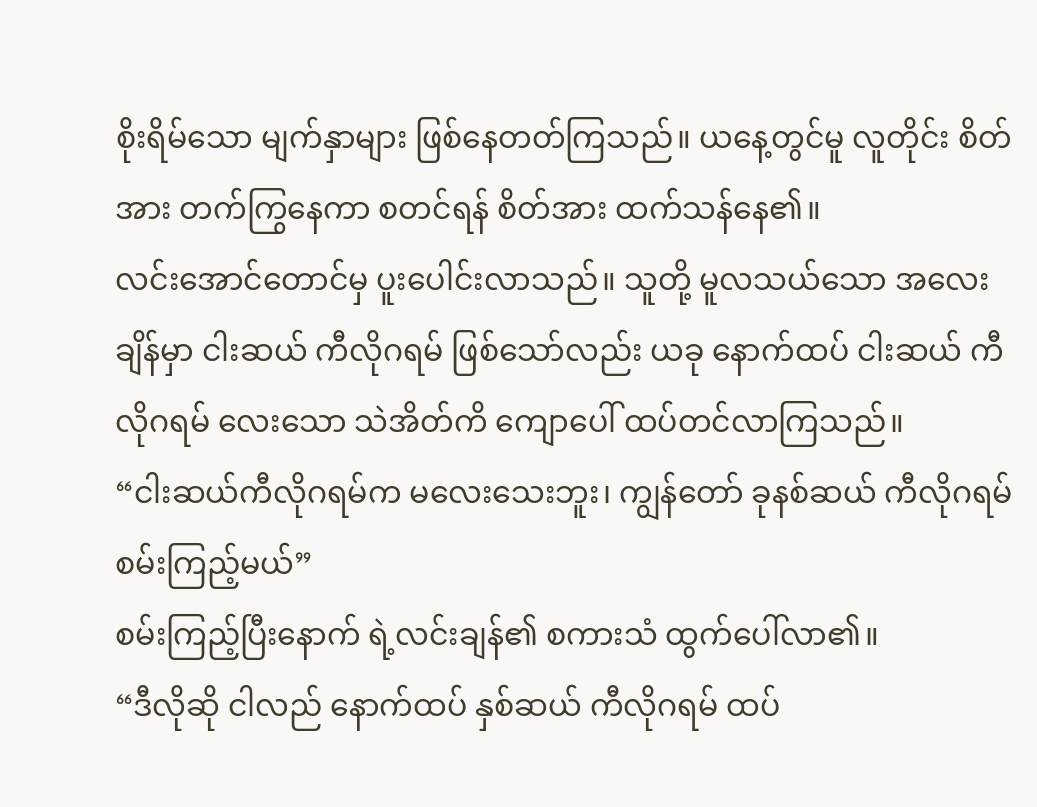စိုးရိမ်သော မျက်နှာများ ဖြစ်နေတတ်ကြသည်။ ယနေ့တွင်မူ လူတိုင်း စိတ်အား တက်ကြွနေကာ စတင်ရန် စိတ်အား ထက်သန်နေ၏။
လင်းအောင်တောင်မှ ပူးပေါင်းလာသည်။ သူတို့ မူလသယ်သော အလေးချိန်မှာ ငါးဆယ် ကီလိုဂရမ် ဖြစ်သော်လည်း ယခု နောက်ထပ် ငါးဆယ် ကီလိုဂရမ် လေးသော သဲအိတ်ကိ ကျောပေါ် ထပ်တင်လာကြသည်။
“ငါးဆယ်ကီလိုဂရမ်က မလေးသေးဘူး၊ ကျွန်တော် ခုနစ်ဆယ် ကီလိုဂရမ် စမ်းကြည့်မယ်”
စမ်းကြည့်ပြီးနောက် ရဲ့လင်းချန်၏ စကားသံ ထွက်ပေါ်လာ၏။
“ဒီလိုဆို ငါလည် နောက်ထပ် နှစ်ဆယ် ကီလိုဂရမ် ထပ်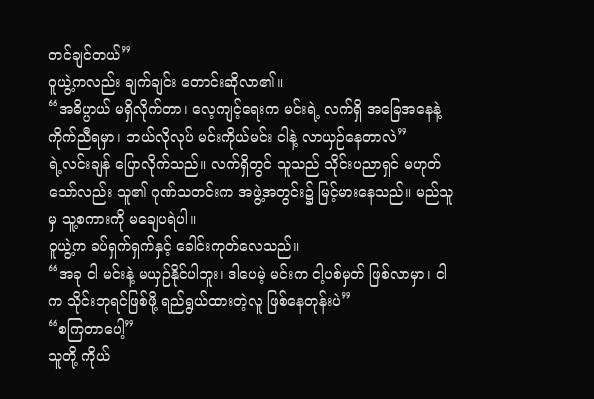တင်ချင်တယ်”
ဝူယွဲ့ကလည်း ချက်ချင်း တောင်းဆိုလာ၏။
“အဓိပ္ပာယ် မရှိလိုက်တာ၊ လေ့ကျင့်ရေးက မင်းရဲ့ လက်ရှိ အခြေအနေနဲ့ ကိုက်ညီရမှာ၊ ဘယ်လိုလုပ် မင်းကိုယ်မင်း ငါနဲ့ လာယှဉ်နေတာလဲ”
ရဲ့လင်းချန် ပြောလိုက်သည်။ လက်ရှိတွင် သူသည် သိုင်းပညာရှင် မဟုတ်သော်လည်း သူ၏ ဂုဏ်သတင်းက အဖွဲ့အတွင်း၌ မြင့်မားနေသည်။ မည်သူမှ သူ့စကားကို မချေပရဲပါ။
ဝူယွဲ့က ခပ်ရှက်ရှက်နှင့် ခေါင်းကုတ်လေသည်။
“အခု ငါ မင်းနဲ့ မယှဉ်နိုင်ပါဘူး၊ ဒါပေမဲ့ မင်းက ငါ့ပစ်မှတ် ဖြစ်လာမှာ၊ ငါက သိုင်းဘုရင်ဖြစ်ဖို့ ရည်ရွယ်ထားတဲ့လူ ဖြစ်နေတုန်းပဲ”
“စကြတာပေါ့”
သူတို့ ကိုယ်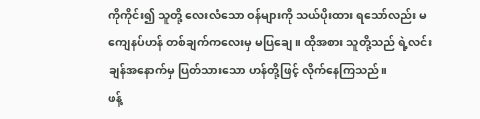ကိုကိုင်း၍ သူတို့ လေးလံသော ဝန်များကို သယ်ပိုးထား ရသော်လည်း မကျေနပ်ဟန် တစ်ချက်ကလေးမှ မပြချေ။ ထိုအစား သူတို့သည် ရဲ့လင်းချန်အနောက်မှ ပြတ်သားသော ဟန်တို့ဖြင့် လိုက်နေကြသည်။
ဖန့်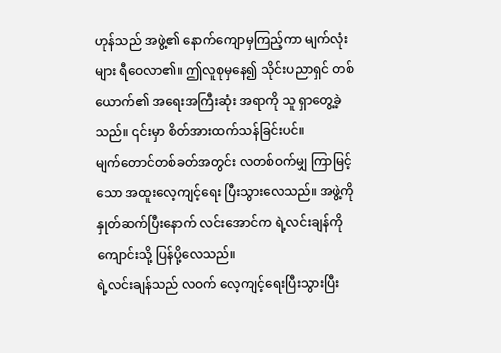ဟုန်သည် အဖွဲ့၏ နောက်ကျောမှကြည့်ကာ မျက်လုံးများ ရီဝေလာ၏။ ဤလူစုမှနေ၍ သိုင်းပညာရှင် တစ်ယောက်၏ အရေးအကြီးဆုံး အရာကို သူ ရှာတွေ့ခဲ့သည်။ ၎င်းမှာ စိတ်အားထက်သန်ခြင်းပင်။
မျက်တောင်တစ်ခတ်အတွင်း လတစ်ဝက်မျှ ကြာမြင့်သော အထူးလေ့ကျင့်ရေး ပြီးသွားလေသည်။ အဖွဲ့ကို နှုတ်ဆက်ပြီးနောက် လင်းအောင်က ရဲ့လင်းချန်ကို ကျောင်းသို့ ပြန်ပို့လေသည်။
ရဲ့လင်းချန်သည် လဝက် လေ့ကျင့်ရေးပြီးသွားပြီး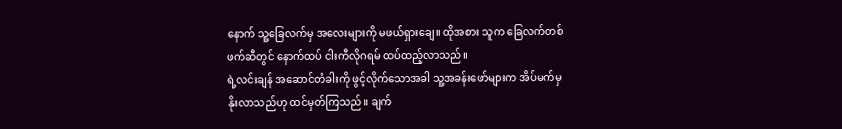နောက် သူ့ခြေလက်မှ အလေးများကို မဖယ်ရှားချေ။ ထိုအစား သူက ခြေလက်တစ်ဖက်ဆီတွင် နောက်ထပ် ငါးကီလိုဂရမ် ထပ်ထည့်လာသည်။
ရဲ့လင်းချန် အဆောင်တံခါးကို ဖွင့်လိုက်သောအခါ သူ့အခန်းဖော်များက အိပ်မက်မှ နိုးလာသည်ဟု ထင်မှတ်ကြသည်။ ချက်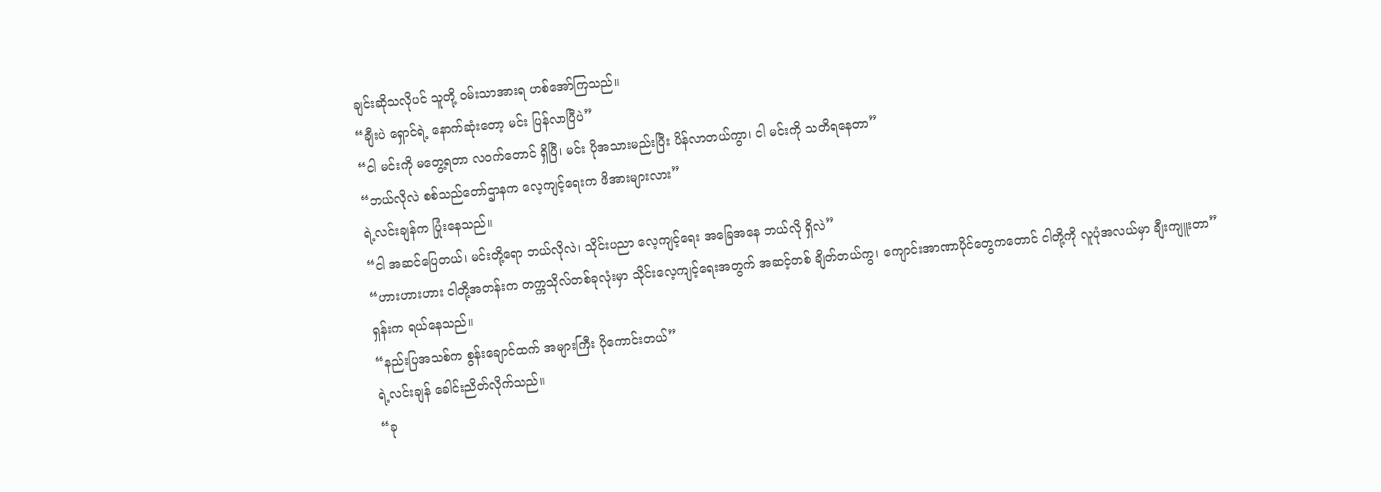ချင်းဆိုသလိုပင် သူတို့ ဝမ်းသာအားရ ဟစ်အော်ကြသည်။
“ချီးပဲ ရှောင်ရဲ့ နောက်ဆုံးတော့ မင်း ပြန်လာပြီပဲ”
“ငါ မင်းကို မတွေ့ရတာ လဝက်တောင် ရှိပြီ၊ မင်း ပိုအသားမည်းပြီး ပိန်လာတယ်ကွာ၊ ငါ မင်းကို သတိရနေတာ”
“ဘယ်လိုလဲ စစ်သည်တော်ဌာနက လေ့ကျင့်ရေးက ဖိအားများလား”
ရဲ့လင်းချန်က ပြုံးနေသည်။
“ငါ အဆင်ပြေတယ်၊ မင်းတို့ရော ဘယ်လိုလဲ၊ သိုင်းပညာ လေ့ကျင့်ရေး အခြေအနေ ဘယ်လို ရှိလဲ”
“ဟားဟားဟား ငါတို့အတန်းက တက္ကသိုလ်တစ်ခုလုံးမှာ သိုင်းလေ့ကျင့်ရေးအတွက် အဆင့်တစ် ချိတ်တယ်ကွ၊ ကျောင်းအာဏာပိုင်တွေကတောင် ငါတို့ကို လူပုံအလယ်မှာ ချီးကျူးတာ”
ရှန်းက ရယ်နေသည်။
“နည်းပြအသစ်က စွန်းချောင်ထက် အများကြီး ပိုကောင်းတယ်”
ရဲ့လင်းချန် ခေါင်းညိတ်လိုက်သည်။
“ခု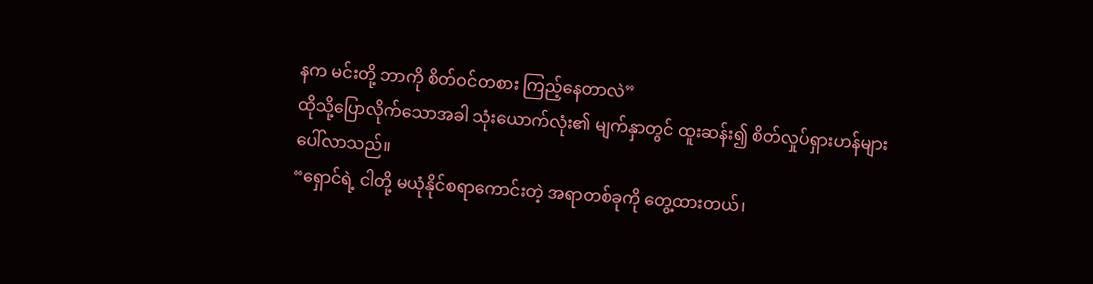နက မင်းတို့ ဘာကို စိတ်ဝင်တစား ကြည့်နေတာလဲ”
ထိုသို့ပြောလိုက်သောအခါ သုံးယောက်လုံး၏ မျက်နှာတွင် ထူးဆန်း၍ စိတ်လှုပ်ရှားဟန်များ ပေါ်လာသည်။
“ရှောင်ရဲ့ ငါတို့ မယုံနိုင်စရာကောင်းတဲ့ အရာတစ်ခုကို တွေ့ထားတယ်၊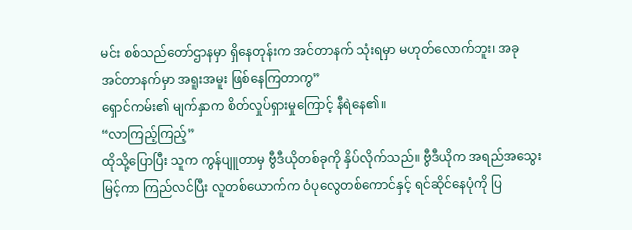မင်း စစ်သည်တော်ဌာနမှာ ရှိနေတုန်းက အင်တာနက် သုံးရမှာ မဟုတ်လောက်ဘူး၊ အခု အင်တာနက်မှာ အရူးအမူး ဖြစ်နေကြတာကွ”
ရှောင်ကမ်း၏ မျက်နှာက စိတ်လှုပ်ရှားမှုကြောင့် နီရဲနေ၏။
“လာကြည့်ကြည့်”
ထိုသို့ပြောပြီး သူက ကွန်ပျူတာမှ ဗွီဒီယိုတစ်ခုကို နှိပ်လိုက်သည်။ ဗွီဒီယိုက အရည်အသွေးမြင့်ကာ ကြည်လင်ပြီး လူတစ်ယောက်က ဝံပုလွေတစ်ကောင်နှင့် ရင်ဆိုင်နေပုံကို ပြ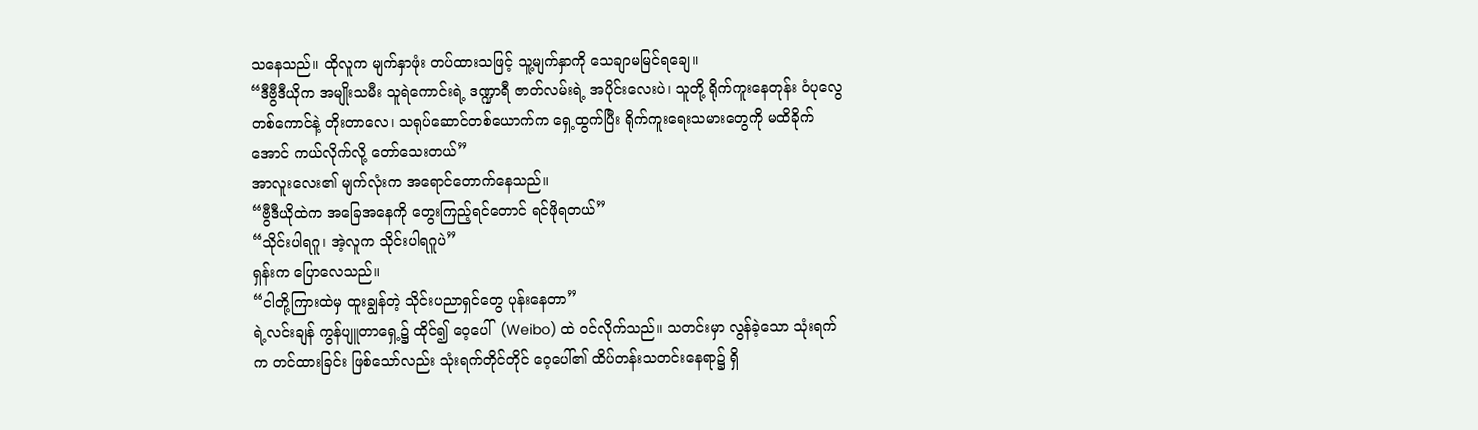သနေသည်။ ထိုလူက မျက်နှာဖုံး တပ်ထားသဖြင့် သူ့မျက်နှာကို သေချာမမြင်ရချေ။
“ဒီဗွီဒီယိုက အမျိုးသမီး သူရဲကောင်းရဲ့ ဒဏ္ဍာရီ ဇာတ်လမ်းရဲ့ အပိုင်းလေးပဲ၊ သူတို့ ရိုက်ကူးနေတုန်း ဝံပုလွေ တစ်ကောင်နဲ့ တိုးတာလေ၊ သရုပ်ဆောင်တစ်ယောက်က ရှေ့ထွက်ပြီး ရိုက်ကူးရေးသမားတွေကို မထိခိုက်အောင် ကယ်လိုက်လို့ တော်သေးတယ်”
အာလူးလေး၏ မျက်လုံးက အရောင်တောက်နေသည်။
“ဗွီဒီယိုထဲက အခြေအနေကို တွေးကြည့်ရင်တောင် ရင်ဖိုရတယ်”
“သိုင်းပါရဂူ၊ အဲ့လူက သိုင်းပါရဂူပဲ”
ရှန်းက ပြောလေသည်။
“ငါတို့ကြားထဲမှ ထူးချွန်တဲ့ သိုင်းပညာရှင်တွေ ပုန်းနေတာ”
ရဲ့လင်းချန် ကွန်ပျူတာရှေ့၌ ထိုင်၍ ဝေ့ပေါ်  (Weibo) ထဲ ဝင်လိုက်သည်။ သတင်းမှာ လွန်ခဲ့သော သုံးရက်က တင်ထားခြင်း ဖြစ်သော်လည်း သုံးရက်တိုင်တိုင် ဝေ့ပေါ်၏ ထိပ်တန်းသတင်းနေရာ၌ ရှိ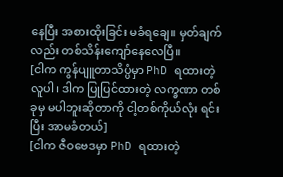နေပြီး အစားထိုးခြင်း မခံရချေ။ မှတ်ချက်လည်း တစ်သိန်းကျော်နေလေပြီ။
[ငါက ကွန်ပျူတာသိပ္ပံမှာ PhD ရထားတဲ့လူပါ၊ ဒါက ပြုပြင်ထားတဲ့ လက္ခဏာ တစ်ခုမှ မပါဘူးဆိုတာကို ငါ့တစ်ကိုယ်လုံး ရင်းပြီး အာမခံတယ်]
[ငါက ဇီဝဗေဒမှာ PhD ရထားတဲ့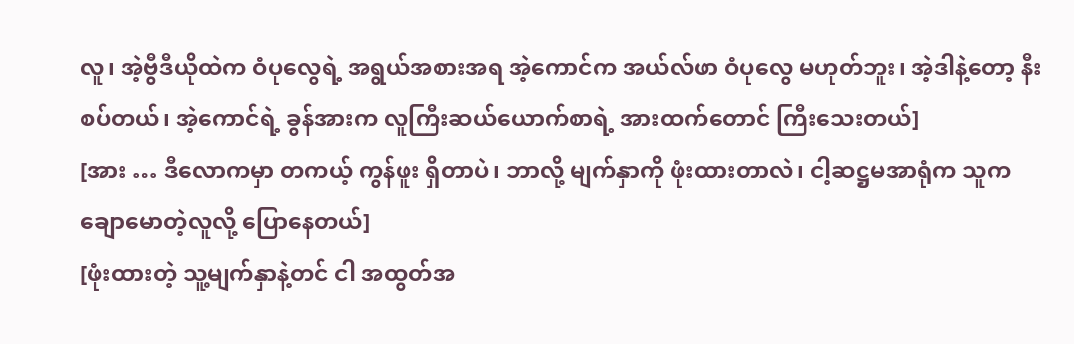လူ၊ အဲ့ဗွီဒီယိုထဲက ဝံပုလွေရဲ့ အရွယ်အစားအရ အဲ့ကောင်က အယ်လ်ဖာ ဝံပုလွေ မဟုတ်ဘူး၊ အဲ့ဒါနဲ့တော့ နီးစပ်တယ်၊ အဲ့ကောင်ရဲ့ ခွန်အားက လူကြီးဆယ်ယောက်စာရဲ့ အားထက်တောင် ကြီးသေးတယ်]
[အား … ဒီလောကမှာ တကယ့် ကွန်ဖူး ရှိတာပဲ၊ ဘာလို့ မျက်နှာကို ဖုံးထားတာလဲ၊ ငါ့ဆဋ္ဌမအာရုံက သူက ချောမောတဲ့လူလို့ ပြောနေတယ်]
[ဖုံးထားတဲ့ သူ့မျက်နှာနဲ့တင် ငါ အထွတ်အ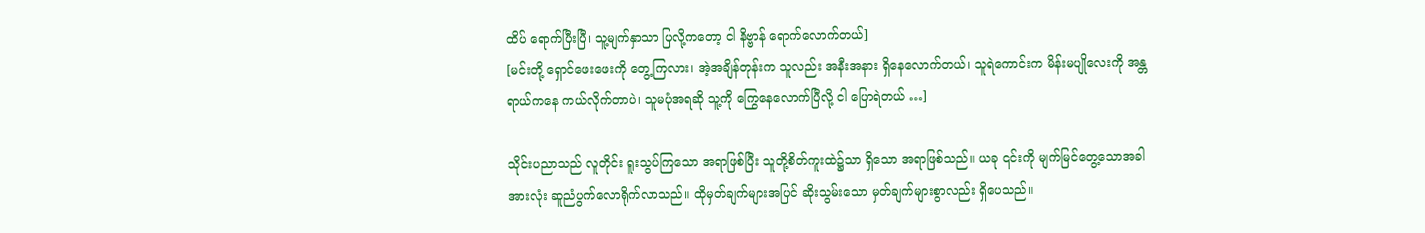ထိပ် ရောက်ပြီးပြီ၊ သူ့မျက်နှာသာ ပြလို့ကတော့ ငါ နိဗ္ဗာန် ရောက်လောက်တယ်]
[မင်းတို့ ရှောင်ဖေးဖေးကို တွေ့ကြလား၊ အဲ့အချိန်တုန်းက သူလည်း အနီးအနား ရှိနေလောက်တယ်၊ သူရဲကောင်းက မိန်းမပျိုလေးကို အန္တရာယ်ကနေ ကယ်လိုက်တာပဲ၊ သူမပုံအရဆို သူ့ကို ကြွေနေလောက်ပြီလို့ ငါ ပြောရဲတယ် …]

သိုင်းပညာသည် လူတိုင်း ရူးသွပ်ကြသော အရာဖြစ်ပြီး သူတို့စိတ်ကူးထဲ၌သာ ရှိသော အရာဖြစ်သည်။ ယခု ၎င်းကို မျက်မြင်တွေ့သောအခါ အားလုံး ဆူညံပွက်လောရိုက်လာသည်။ ထိုမှတ်ချက်များအပြင် ဆိုးသွမ်းသော မှတ်ချက်များစွာလည်း ရှိပေသည်။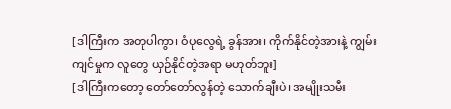[ဒါကြီးက အတုပါကွာ၊ ဝံပုလွေရဲ့ ခွန်အား၊ ကိုက်နိုင်တဲ့အားနဲ့ ကျွမ်းကျင်မှုက လူတွေ ယှဉ်နိုင်တဲ့အရာ မဟုတ်ဘူး]
[ဒါကြီးကတော့ တော်တော်လွန်တဲ့ သောက်ချီးပဲ၊ အမျိုးသမီး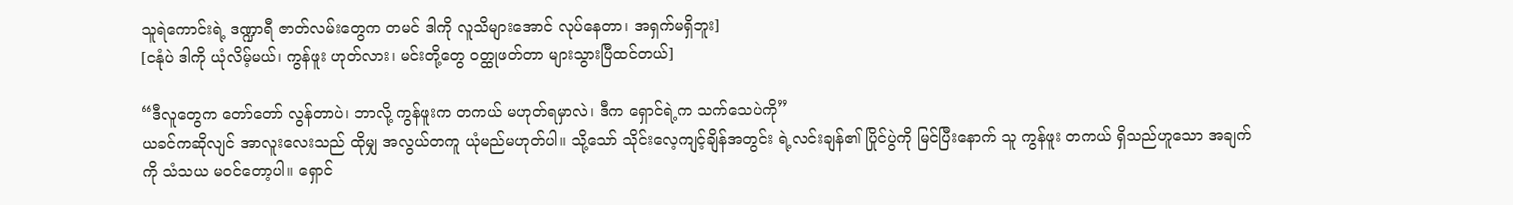သူရဲကောင်းရဲ့ ဒဏ္ဍာရီ ဇာတ်လမ်းတွေက တမင် ဒါကို လူသိများအောင် လုပ်နေတာ၊ အရှက်မရှိဘူး]
[ငနုံပဲ ဒါကို ယုံလိမ့်မယ်၊ ကွန်ဖူး ဟုတ်လား၊ မင်းတို့တွေ ဝတ္ထုဖတ်တာ များသွားပြီထင်တယ်]

“ဒီလူတွေက တော်တော် လွန်တာပဲ၊ ဘာလို့ ကွန်ဖူးက တကယ် မဟုတ်ရမှာလဲ၊ ဒီက ရှောင်ရဲ့က သက်သေပဲကို”
ယခင်ကဆိုလျင် အာလူးလေးသည် ထိုမျှ အလွယ်တကူ ယုံမည်မဟုတ်ပါ။ သို့သော် သိုင်းလေ့ကျင့်ချိန်အတွင်း ရဲ့လင်းချန်၏ ပြိုင်ပွဲကို မြင်ပြီးနောက် သူ ကွန်ဖူး တကယ် ရှိသည်ဟူသော အချက်ကို သံသယ မဝင်တော့ပါ။ ရှောင်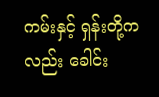ကမ်းနှင့် ရှန်းတို့ကလည်း ခေါင်း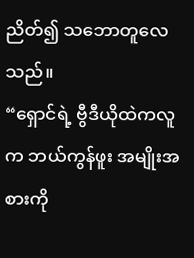ညိတ်၍ သဘောတူလေသည်။
“ရှောင်ရဲ့ ဗွီဒီယိုထဲကလူက ဘယ်ကွန်ဖူး အမျိုးအစားကို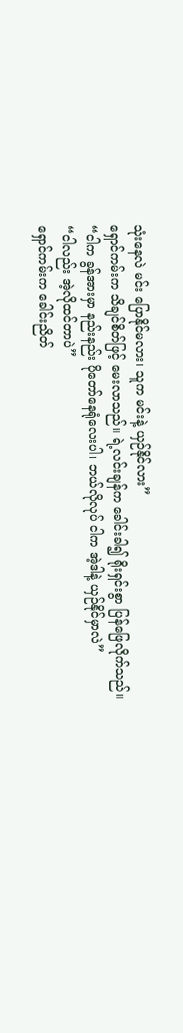သုံးနေလဲ မင်း ပြောနိုင်မလား၊ သူက မင်းနဲ့ ယှဉ်နိုင်လား”
ရှောင်ကမ်းက သိချင်စိတ်ဖြင့် မေးလာသည်။ ရဲ့လင်းချန်က ခေါင်းခါ၍ ရိုးရှင်းစွာ ပြန်ဖြေလိုက်သည်။
“ငါက ခွန်အားမှာ နည်းနည်း ပိုတော်နေရုံလေးပါ၊ ဘယ်လိုလုပ် ငါက အဲ့ဒါနဲ့ ယှဉ်နိုင်မှာလဲ”
“ငါလည်း အဲ့လိုထင်တာပဲ”
ရှောင်ကမ်းက ခေါင်းညိတ်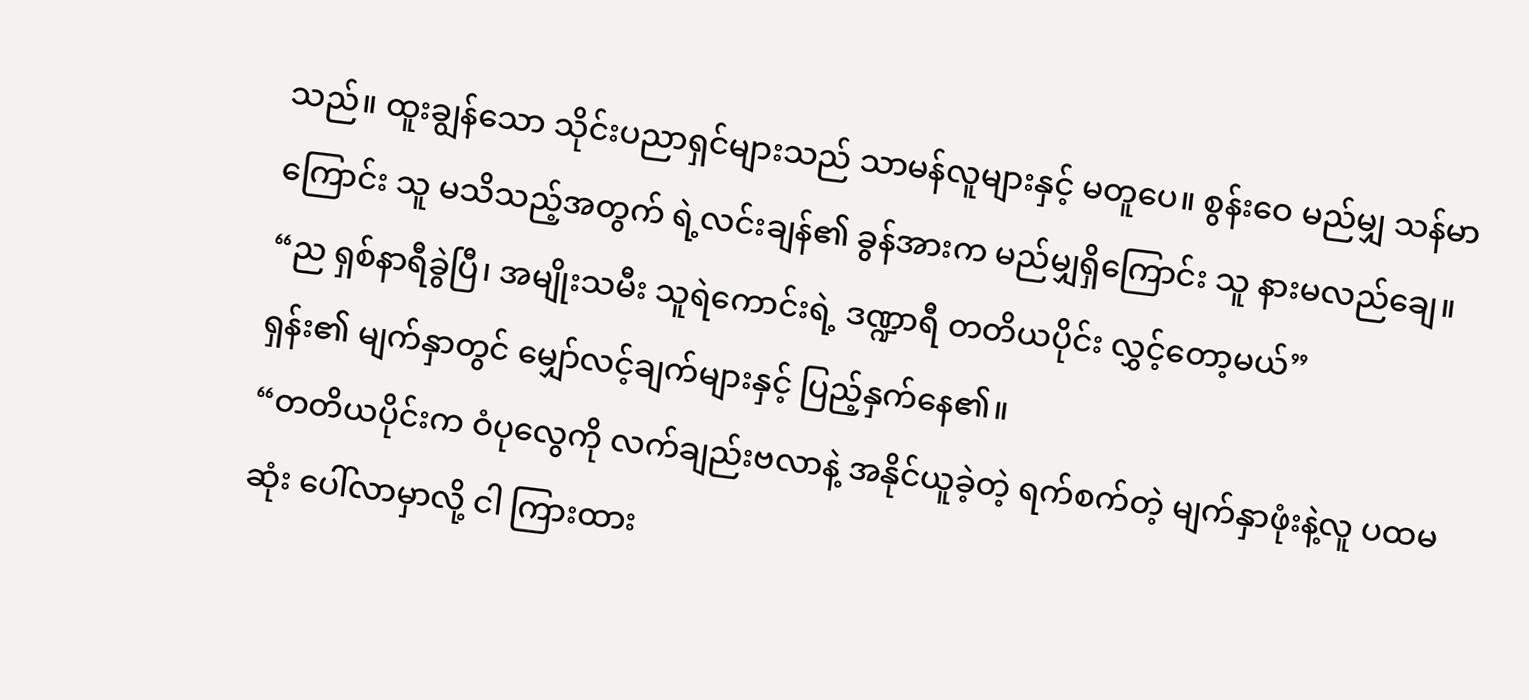သည်။ ထူးချွန်သော သိုင်းပညာရှင်များသည် သာမန်လူများနှင့် မတူပေ။ စွန်းဝေ မည်မျှ သန်မာကြောင်း သူ မသိသည့်အတွက် ရဲ့လင်းချန်၏ ခွန်အားက မည်မျှရှိကြောင်း သူ နားမလည်ချေ။
“ည ရှစ်နာရီခွဲပြီ၊ အမျိုးသမီး သူရဲကောင်းရဲ့ ဒဏ္ဍာရီ တတိယပိုင်း လွှင့်တော့မယ်”
ရှန်း၏ မျက်နှာတွင် မျှော်လင့်ချက်များနှင့် ပြည့်နှက်နေ၏။
“တတိယပိုင်းက ဝံပုလွေကို လက်ချည်းဗလာနဲ့ အနိုင်ယူခဲ့တဲ့ ရက်စက်တဲ့ မျက်နှာဖုံးနဲ့လူ ပထမဆုံး ပေါ်လာမှာလို့ ငါ ကြားထား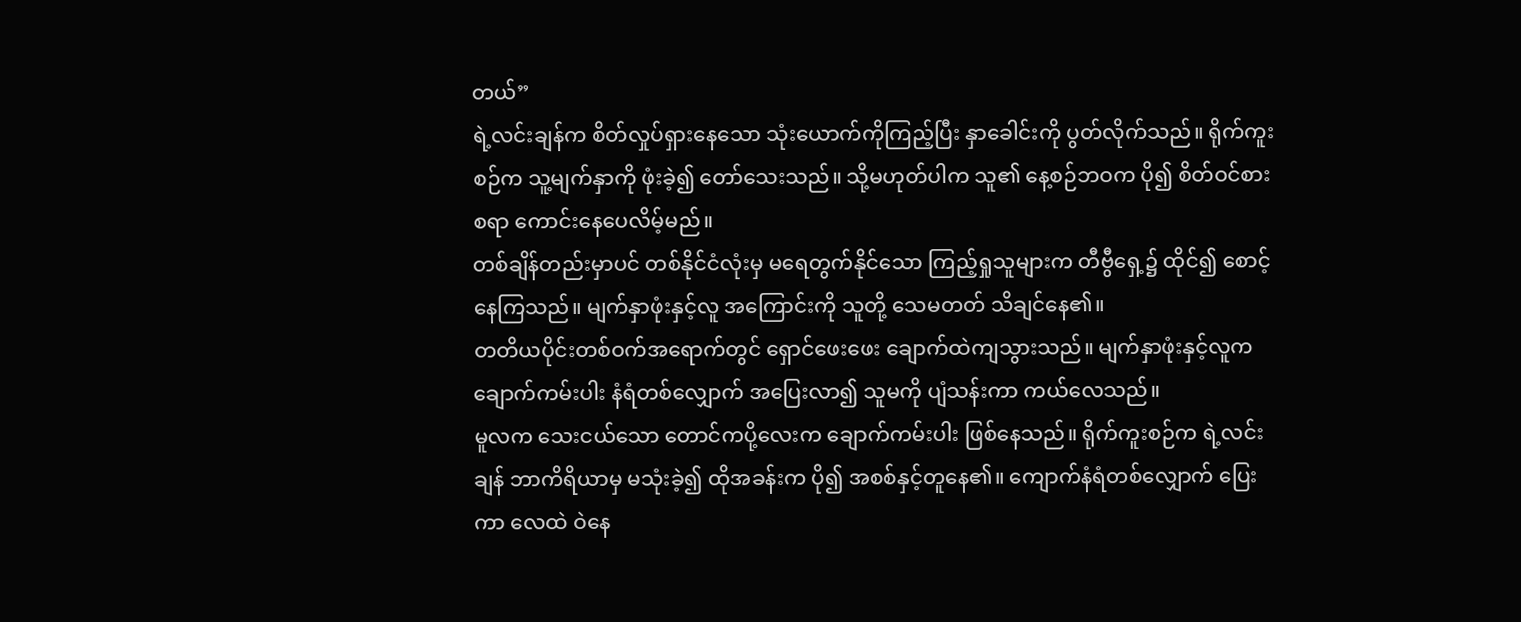တယ်”
ရဲ့လင်းချန်က စိတ်လှုပ်ရှားနေသော သုံးယောက်ကိုကြည့်ပြီး နှာခေါင်းကို ပွတ်လိုက်သည်။ ရိုက်ကူးစဉ်က သူ့မျက်နှာကို ဖုံးခဲ့၍ တော်သေးသည်။ သို့မဟုတ်ပါက သူ၏ နေ့စဉ်ဘဝက ပို၍ စိတ်ဝင်စားစရာ ကောင်းနေပေလိမ့်မည်။
တစ်ချိန်တည်းမှာပင် တစ်နိုင်ငံလုံးမှ မရေတွက်နိုင်သော ကြည့်ရှုသူများက တီဗွီရှေ့၌ ထိုင်၍ စောင့်နေကြသည်။ မျက်နှာဖုံးနှင့်လူ အကြောင်းကို သူတို့ သေမတတ် သိချင်နေ၏။
တတိယပိုင်းတစ်ဝက်အရောက်တွင် ရှောင်ဖေးဖေး ချောက်ထဲကျသွားသည်။ မျက်နှာဖုံးနှင့်လူက ချောက်ကမ်းပါး နံရံတစ်လျှောက် အပြေးလာ၍ သူမကို ပျံသန်းကာ ကယ်လေသည်။
မူလက သေးငယ်သော တောင်ကပို့လေးက ချောက်ကမ်းပါး ဖြစ်နေသည်။ ရိုက်ကူးစဉ်က ရဲ့လင်းချန် ဘာကိရိယာမှ မသုံးခဲ့၍ ထိုအခန်းက ပို၍ အစစ်နှင့်တူနေ၏။ ကျောက်နံရံတစ်လျှောက် ပြေးကာ လေထဲ ဝဲနေ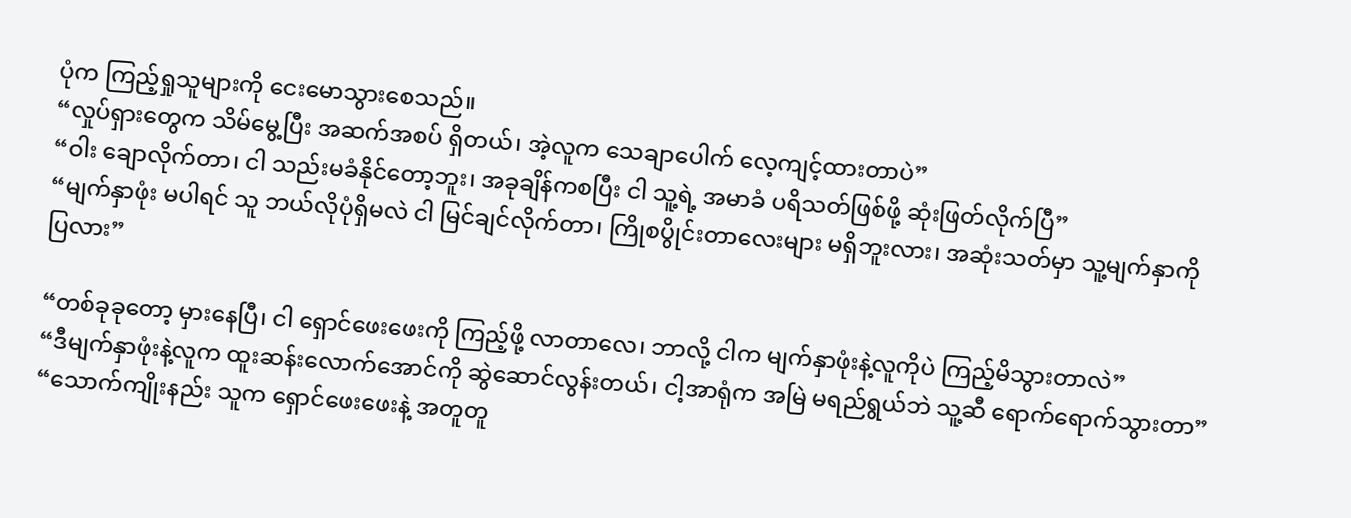ပုံက ကြည့်ရှုသူများကို‌ ငေးမောသွားစေသည်။
“လှုပ်ရှားတွေက သိမ်မွေ့ပြီး အဆက်အစပ် ရှိတယ်၊ အဲ့လူက သေချာပေါက် လေ့ကျင့်ထားတာပဲ”
“ဝါး ချောလိုက်တာ၊ ငါ သည်းမခံနိုင်တော့ဘူး၊ အခုချိန်ကစပြီး ငါ သူ့ရဲ့ အမာခံ ပရိသတ်ဖြစ်ဖို့ ဆုံးဖြတ်လိုက်ပြီ”
“မျက်နှာဖုံး မပါရင် သူ ဘယ်လိုပုံရှိမလဲ ငါ မြင်ချင်လိုက်တာ၊ ကြိုစပွိုင်းတာလေးများ မရှိဘူးလား၊ အဆုံးသတ်မှာ သူ့မျက်နှာကို ပြလား”

“တစ်ခုခုတော့ မှားနေပြီ၊ ငါ ရှောင်ဖေးဖေးကို ကြည့်ဖို့ လာတာလေ၊ ဘာလို့ ငါက မျက်နှာဖုံးနဲ့လူကိုပဲ ကြည့်မိသွားတာလဲ”
“ဒီမျက်နှာဖုံးနဲ့လူက ထူးဆန်းလောက်အောင်ကို ဆွဲဆောင်လွန်းတယ်၊ ငါ့အာရုံက အမြဲ မရည်ရွယ်ဘဲ သူ့ဆီ ရောက်ရောက်သွားတာ”
“သောက်ကျိုးနည်း သူက ရှောင်ဖေးဖေးနဲ့ အတူတူ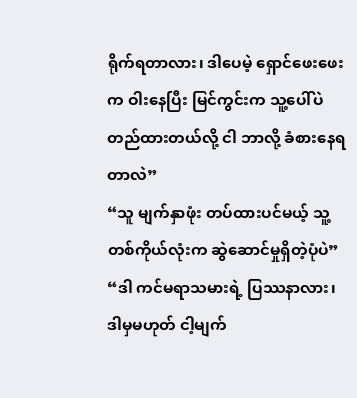ရိုက်ရတာလား၊ ဒါပေမဲ့ ရှောင်ဖေးဖေးက ဝါးနေပြီး မြင်ကွင်းက သူ့ပေါ်ပဲ တည်ထားတယ်လို့ ငါ ဘာလို့ ခံစားနေရတာလဲ”
“သူ မျက်နှာဖုံး တပ်ထားပင်မယ့် သူ့တစ်ကိုယ်လုံးက ဆွဲဆောင်မှုရှိတဲ့ပုံပဲ”
“ဒါ ကင်မရာသမားရဲ့ ပြဿနာလား၊ ဒါမှမဟုတ် ငါ့မျက်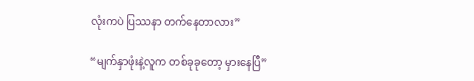လုံးကပဲ ပြဿနာ တက်နေတာလား”

“မျက်နှာဖုံးနဲ့လူက တစ်ခုခုတော့ မှားနေပြီ”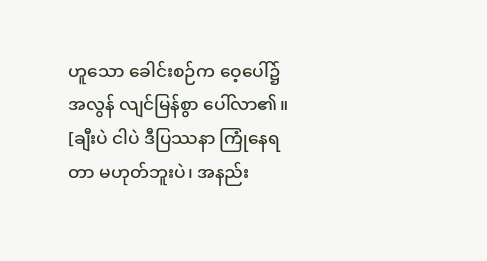ဟူသော ခေါင်းစဉ်က ဝေ့ပေါ်၌ အလွန် လျင်မြန်စွာ ပေါ်လာ၏။
[ချီးပဲ ငါပဲ ဒီပြဿနာ ကြုံနေရတာ မဟုတ်ဘူးပဲ၊ အနည်း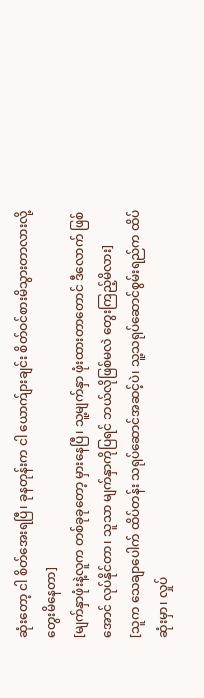ဆုံးတော့ ငါ စိတ်အေးရပြီ၊ ခုနတုန်းက ငါ ယောက်ျားချင်း စိတ်ဝင်စားမိသွားတာလားလို့ တွေးမိနေတာ]
[မျက်နှာဖုံးနဲ့လူက တစ်ခုခုတော့ မှားနေပြီ၊ သူ့မျက်နှာ ဖုံးထားတာတောင် ဒီလောက် ဖြစ်အောင် လုပ်နိုင်တာ၊ သူသာ မျက်နှာကိုပြရင် ဘယ်လိုဖြစ်မလဲ တွေးကြည့်မိလား]
[သူက သေချာပေါက် ထိပ်တန်း သရုပ်ဆောင်အဆင့်ပဲ၊ သူ့သရုပ်ဆောင်စွမ်းရည်က ထိပ်ဆုံးမှာ၊ လှုပ်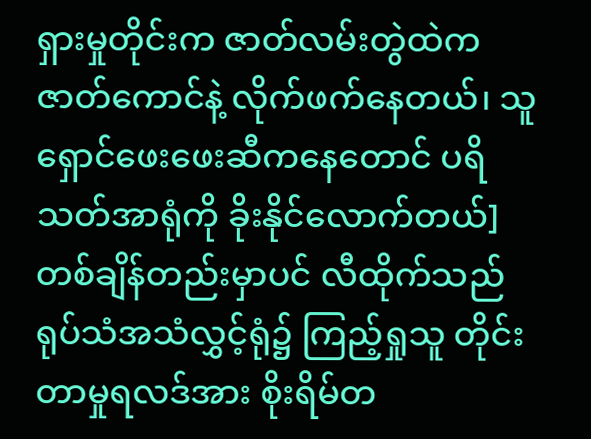ရှားမှုတိုင်းက ဇာတ်လမ်းတွဲထဲက ဇာတ်ကောင်နဲ့ လိုက်ဖက်နေတယ်၊ သူ ရှောင်ဖေးဖေးဆီကနေတောင် ပရိသတ်အာရုံကို ခိုးနိုင်လောက်တယ်]
တစ်ချိန်တည်းမှာပင် လီထိုက်သည် ရုပ်သံအသံလွှင့်ရုံ၌ ကြည့်ရှုသူ တိုင်းတာမှုရလဒ်အား စိုးရိမ်တ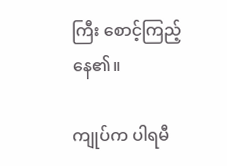ကြီး စောင့်ကြည့်နေ၏။

ကျုပ်က ပါရမီ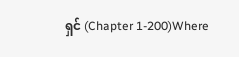ရှင် (Chapter 1-200)Where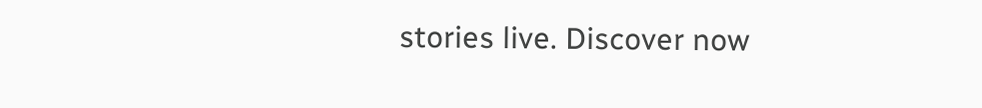stories live. Discover now